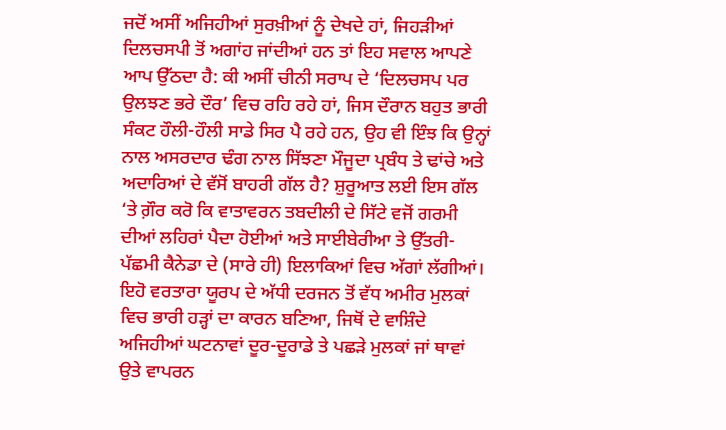ਜਦੋਂ ਅਸੀਂ ਅਜਿਹੀਆਂ ਸੁਰਖ਼ੀਆਂ ਨੂੰ ਦੇਖਦੇ ਹਾਂ, ਜਿਹੜੀਆਂ ਦਿਲਚਸਪੀ ਤੋਂ ਅਗਾਂਹ ਜਾਂਦੀਆਂ ਹਨ ਤਾਂ ਇਹ ਸਵਾਲ ਆਪਣੇ ਆਪ ਉੱਠਦਾ ਹੈ: ਕੀ ਅਸੀਂ ਚੀਨੀ ਸਰਾਪ ਦੇ ‘ਦਿਲਚਸਪ ਪਰ ਉਲਝਣ ਭਰੇ ਦੌਰ’ ਵਿਚ ਰਹਿ ਰਹੇ ਹਾਂ, ਜਿਸ ਦੌਰਾਨ ਬਹੁਤ ਭਾਰੀ ਸੰਕਟ ਹੌਲੀ-ਹੌਲੀ ਸਾਡੇ ਸਿਰ ਪੈ ਰਹੇ ਹਨ, ਉਹ ਵੀ ਇੰਝ ਕਿ ਉਨ੍ਹਾਂ ਨਾਲ ਅਸਰਦਾਰ ਢੰਗ ਨਾਲ ਸਿੱਝਣਾ ਮੌਜੂਦਾ ਪ੍ਰਬੰਧ ਤੇ ਢਾਂਚੇ ਅਤੇ ਅਦਾਰਿਆਂ ਦੇ ਵੱਸੋਂ ਬਾਹਰੀ ਗੱਲ ਹੈ? ਸ਼ੁਰੂਆਤ ਲਈ ਇਸ ਗੱਲ ‘ਤੇ ਗ਼ੌਰ ਕਰੋ ਕਿ ਵਾਤਾਵਰਨ ਤਬਦੀਲੀ ਦੇ ਸਿੱਟੇ ਵਜੋਂ ਗਰਮੀ ਦੀਆਂ ਲਹਿਰਾਂ ਪੈਦਾ ਹੋਈਆਂ ਅਤੇ ਸਾਈਬੇਰੀਆ ਤੇ ਉੱਤਰੀ-ਪੱਛਮੀ ਕੈਨੇਡਾ ਦੇ (ਸਾਰੇ ਹੀ) ਇਲਾਕਿਆਂ ਵਿਚ ਅੱਗਾਂ ਲੱਗੀਆਂ। ਇਹੋ ਵਰਤਾਰਾ ਯੂਰਪ ਦੇ ਅੱਧੀ ਦਰਜਨ ਤੋਂ ਵੱਧ ਅਮੀਰ ਮੁਲਕਾਂ ਵਿਚ ਭਾਰੀ ਹੜ੍ਹਾਂ ਦਾ ਕਾਰਨ ਬਣਿਆ, ਜਿਥੋਂ ਦੇ ਵਾਸ਼ਿੰਦੇ ਅਜਿਹੀਆਂ ਘਟਨਾਵਾਂ ਦੂਰ-ਦੂਰਾਡੇ ਤੇ ਪਛੜੇ ਮੁਲਕਾਂ ਜਾਂ ਥਾਵਾਂ ਉਤੇ ਵਾਪਰਨ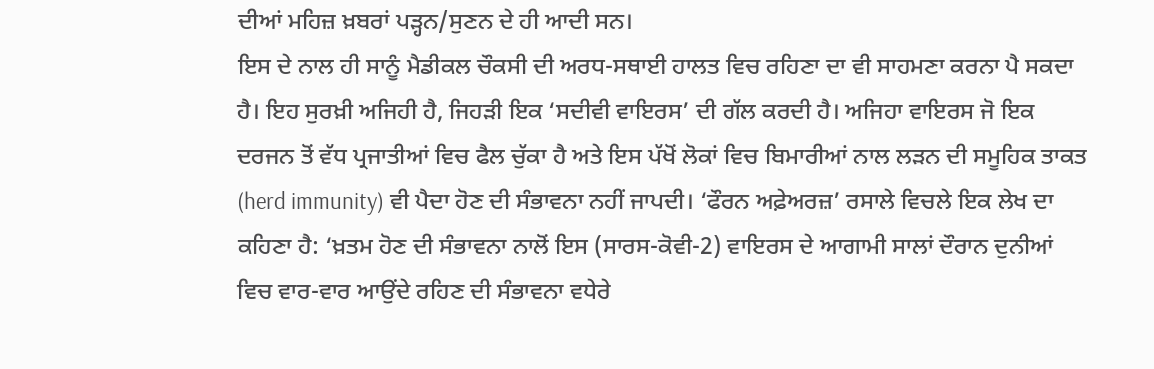ਦੀਆਂ ਮਹਿਜ਼ ਖ਼ਬਰਾਂ ਪੜ੍ਹਨ/ਸੁਣਨ ਦੇ ਹੀ ਆਦੀ ਸਨ।
ਇਸ ਦੇ ਨਾਲ ਹੀ ਸਾਨੂੰ ਮੈਡੀਕਲ ਚੌਕਸੀ ਦੀ ਅਰਧ-ਸਥਾਈ ਹਾਲਤ ਵਿਚ ਰਹਿਣਾ ਦਾ ਵੀ ਸਾਹਮਣਾ ਕਰਨਾ ਪੈ ਸਕਦਾ ਹੈ। ਇਹ ਸੁਰਖ਼ੀ ਅਜਿਹੀ ਹੈ, ਜਿਹੜੀ ਇਕ ‘ਸਦੀਵੀ ਵਾਇਰਸ’ ਦੀ ਗੱਲ ਕਰਦੀ ਹੈ। ਅਜਿਹਾ ਵਾਇਰਸ ਜੋ ਇਕ ਦਰਜਨ ਤੋਂ ਵੱਧ ਪ੍ਰਜਾਤੀਆਂ ਵਿਚ ਫੈਲ ਚੁੱਕਾ ਹੈ ਅਤੇ ਇਸ ਪੱਖੋਂ ਲੋਕਾਂ ਵਿਚ ਬਿਮਾਰੀਆਂ ਨਾਲ ਲੜਨ ਦੀ ਸਮੂਹਿਕ ਤਾਕਤ (herd immunity) ਵੀ ਪੈਦਾ ਹੋਣ ਦੀ ਸੰਭਾਵਨਾ ਨਹੀਂ ਜਾਪਦੀ। ‘ਫੌਰਨ ਅਫ਼ੇਅਰਜ਼’ ਰਸਾਲੇ ਵਿਚਲੇ ਇਕ ਲੇਖ ਦਾ ਕਹਿਣਾ ਹੈ: ‘ਖ਼ਤਮ ਹੋਣ ਦੀ ਸੰਭਾਵਨਾ ਨਾਲੋਂ ਇਸ (ਸਾਰਸ-ਕੋਵੀ-2) ਵਾਇਰਸ ਦੇ ਆਗਾਮੀ ਸਾਲਾਂ ਦੌਰਾਨ ਦੁਨੀਆਂ ਵਿਚ ਵਾਰ-ਵਾਰ ਆਉਂਦੇ ਰਹਿਣ ਦੀ ਸੰਭਾਵਨਾ ਵਧੇਰੇ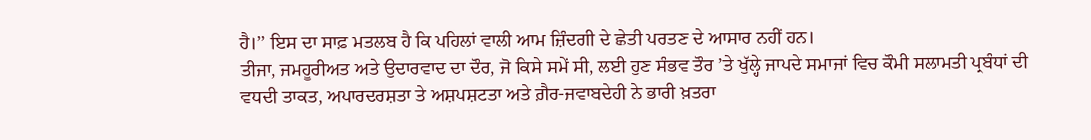ਹੈ।’’ ਇਸ ਦਾ ਸਾਫ਼ ਮਤਲਬ ਹੈ ਕਿ ਪਹਿਲਾਂ ਵਾਲੀ ਆਮ ਜ਼ਿੰਦਗੀ ਦੇ ਛੇਤੀ ਪਰਤਣ ਦੇ ਆਸਾਰ ਨਹੀਂ ਹਨ।
ਤੀਜਾ, ਜਮਹੂਰੀਅਤ ਅਤੇ ਉਦਾਰਵਾਦ ਦਾ ਦੌਰ, ਜੋ ਕਿਸੇ ਸਮੇਂ ਸੀ, ਲਈ ਹੁਣ ਸੰਭਵ ਤੌਰ ’ਤੇ ਖੁੱਲ੍ਹੇ ਜਾਪਦੇ ਸਮਾਜਾਂ ਵਿਚ ਕੌਮੀ ਸਲਾਮਤੀ ਪ੍ਰਬੰਧਾਂ ਦੀ ਵਧਦੀ ਤਾਕਤ, ਅਪਾਰਦਰਸ਼ਤਾ ਤੇ ਅਸ਼ਪਸ਼ਟਤਾ ਅਤੇ ਗ਼ੈਰ-ਜਵਾਬਦੇਹੀ ਨੇ ਭਾਰੀ ਖ਼ਤਰਾ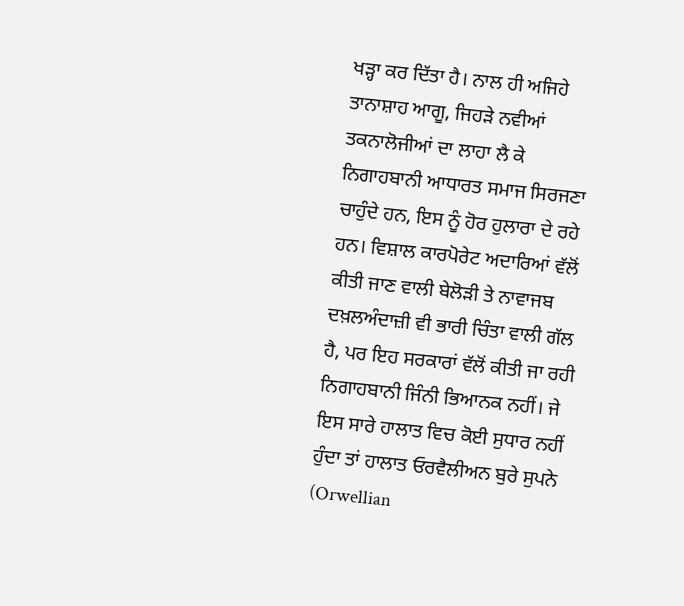ਖੜ੍ਹਾ ਕਰ ਦਿੱਤਾ ਹੈ। ਨਾਲ ਹੀ ਅਜਿਹੇ ਤਾਨਾਸ਼ਾਹ ਆਗੂ, ਜਿਹੜੇ ਨਵੀਆਂ ਤਕਨਾਲੋਜੀਆਂ ਦਾ ਲਾਹਾ ਲੈ ਕੇ ਨਿਗਾਹਬਾਨੀ ਆਧਾਰਤ ਸਮਾਜ ਸਿਰਜਣਾ ਚਾਹੁੰਦੇ ਹਨ, ਇਸ ਨੂੰ ਹੋਰ ਹੁਲਾਰਾ ਦੇ ਰਹੇ ਹਨ। ਵਿਸ਼ਾਲ ਕਾਰਪੋਰੇਟ ਅਦਾਰਿਆਂ ਵੱਲੋਂ ਕੀਤੀ ਜਾਣ ਵਾਲੀ ਬੇਲੋੜੀ ਤੇ ਨਾਵਾਜਬ ਦਖ਼ਲਅੰਦਾਜ਼ੀ ਵੀ ਭਾਰੀ ਚਿੰਤਾ ਵਾਲੀ ਗੱਲ ਹੈ, ਪਰ ਇਹ ਸਰਕਾਰਾਂ ਵੱਲੋਂ ਕੀਤੀ ਜਾ ਰਹੀ ਨਿਗਾਹਬਾਨੀ ਜਿੰਨੀ ਭਿਆਨਕ ਨਹੀਂ। ਜੇ ਇਸ ਸਾਰੇ ਹਾਲਾਤ ਵਿਚ ਕੋਈ ਸੁਧਾਰ ਨਹੀਂ ਹੁੰਦਾ ਤਾਂ ਹਾਲਾਤ ਓਰਵੈਲੀਅਨ ਬੁਰੇ ਸੁਪਨੇ (Orwellian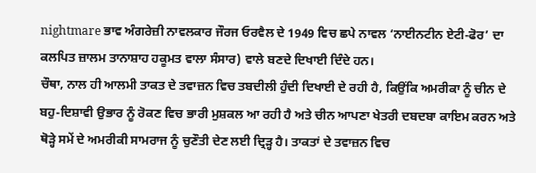nightmare ਭਾਵ ਅੰਗਰੇਜ਼ੀ ਨਾਵਲਕਾਰ ਜੌਰਜ ਓਰਵੈਲ ਦੇ 1949 ਵਿਚ ਛਪੇ ਨਾਵਲ ‘ਨਾਈਨਟੀਨ ਏਟੀ-ਫੋਰ’ ਦਾ ਕਲਪਿਤ ਜ਼ਾਲਮ ਤਾਨਾਸ਼ਾਹ ਹਕੂਮਤ ਵਾਲਾ ਸੰਸਾਰ) ਵਾਲੇ ਬਣਦੇ ਦਿਖਾਈ ਦਿੰਦੇ ਹਨ।
ਚੌਥਾ, ਨਾਲ ਹੀ ਆਲਮੀ ਤਾਕਤ ਦੇ ਤਵਾਜ਼ਨ ਵਿਚ ਤਬਦੀਲੀ ਹੁੰਦੀ ਦਿਖਾਈ ਦੇ ਰਹੀ ਹੈ, ਕਿਉਂਕਿ ਅਮਰੀਕਾ ਨੂੰ ਚੀਨ ਦੇ ਬਹੁ-ਦਿਸ਼ਾਵੀ ਉਭਾਰ ਨੂੰ ਰੋਕਣ ਵਿਚ ਭਾਰੀ ਮੁਸ਼ਕਲ ਆ ਰਹੀ ਹੈ ਅਤੇ ਚੀਨ ਆਪਣਾ ਖੇਤਰੀ ਦਬਦਬਾ ਕਾਇਮ ਕਰਨ ਅਤੇ ਥੋੜ੍ਹੇ ਸਮੇਂ ਦੇ ਅਮਰੀਕੀ ਸਾਮਰਾਜ ਨੂੰ ਚੁਣੌਤੀ ਦੇਣ ਲਈ ਦ੍ਰਿੜ੍ਹ ਹੈ। ਤਾਕਤਾਂ ਦੇ ਤਵਾਜ਼ਨ ਵਿਚ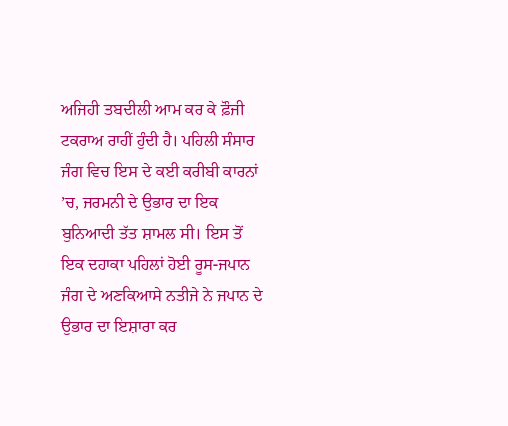ਅਜਿਹੀ ਤਬਦੀਲੀ ਆਮ ਕਰ ਕੇ ਫ਼ੌਜੀ ਟਕਰਾਅ ਰਾਹੀਂ ਹੁੰਦੀ ਹੈ। ਪਹਿਲੀ ਸੰਸਾਰ ਜੰਗ ਵਿਚ ਇਸ ਦੇ ਕਈ ਕਰੀਬੀ ਕਾਰਨਾਂ ’ਚ, ਜਰਮਨੀ ਦੇ ਉਭਾਰ ਦਾ ਇਕ ਬੁਨਿਆਦੀ ਤੱਤ ਸ਼ਾਮਲ ਸੀ। ਇਸ ਤੋਂ ਇਕ ਦਹਾਕਾ ਪਹਿਲਾਂ ਹੋਈ ਰੂਸ-ਜਪਾਨ ਜੰਗ ਦੇ ਅਣਕਿਆਸੇ ਨਤੀਜੇ ਨੇ ਜਪਾਨ ਦੇ ਉਭਾਰ ਦਾ ਇਸ਼ਾਰਾ ਕਰ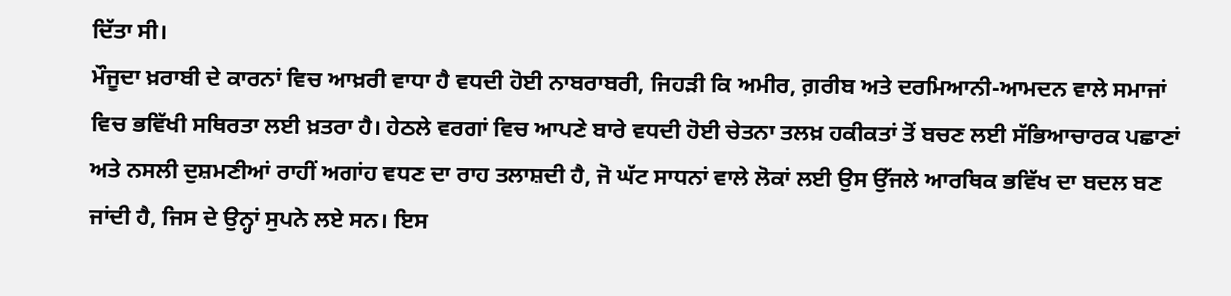ਦਿੱਤਾ ਸੀ।
ਮੌਜੂਦਾ ਖ਼ਰਾਬੀ ਦੇ ਕਾਰਨਾਂ ਵਿਚ ਆਖ਼ਰੀ ਵਾਧਾ ਹੈ ਵਧਦੀ ਹੋਈ ਨਾਬਰਾਬਰੀ, ਜਿਹੜੀ ਕਿ ਅਮੀਰ, ਗ਼ਰੀਬ ਅਤੇ ਦਰਮਿਆਨੀ-ਆਮਦਨ ਵਾਲੇ ਸਮਾਜਾਂ ਵਿਚ ਭਵਿੱਖੀ ਸਥਿਰਤਾ ਲਈ ਖ਼ਤਰਾ ਹੈ। ਹੇਠਲੇ ਵਰਗਾਂ ਵਿਚ ਆਪਣੇ ਬਾਰੇ ਵਧਦੀ ਹੋਈ ਚੇਤਨਾ ਤਲਖ਼ ਹਕੀਕਤਾਂ ਤੋਂ ਬਚਣ ਲਈ ਸੱਭਿਆਚਾਰਕ ਪਛਾਣਾਂ ਅਤੇ ਨਸਲੀ ਦੁਸ਼ਮਣੀਆਂ ਰਾਹੀਂ ਅਗਾਂਹ ਵਧਣ ਦਾ ਰਾਹ ਤਲਾਸ਼ਦੀ ਹੈ, ਜੋ ਘੱਟ ਸਾਧਨਾਂ ਵਾਲੇ ਲੋਕਾਂ ਲਈ ਉਸ ਉੱਜਲੇ ਆਰਥਿਕ ਭਵਿੱਖ ਦਾ ਬਦਲ ਬਣ ਜਾਂਦੀ ਹੈ, ਜਿਸ ਦੇ ਉਨ੍ਹਾਂ ਸੁਪਨੇ ਲਏ ਸਨ। ਇਸ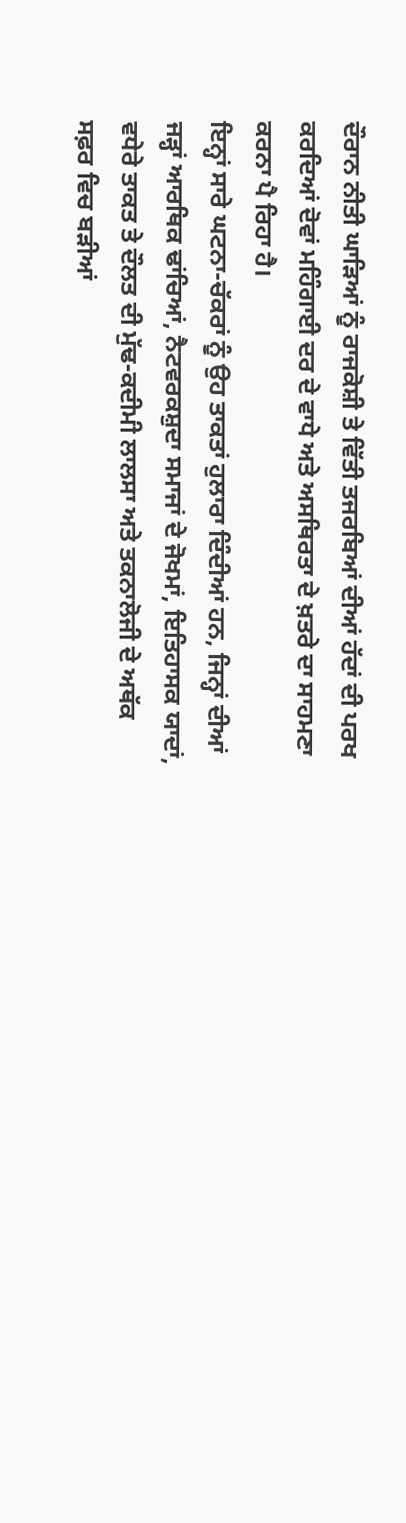ਦੌਰਾਨ ਨੀਤੀ ਘਾੜਿਆਂ ਨੂੰ ਰਾਜਕੋਸ਼ੀ ਤੇ ਵਿੱਤੀ ਤਜਰਬਿਆਂ ਦੀਆਂ ਹੱਦਾਂ ਦੀ ਪਰਖ ਕਰਦਿਆਂ ਦੋਵਾਂ ਮਹਿੰਗਾਈ ਦਰ ਦੇ ਵਾਧੇ ਅਤੇ ਅਸਥਿਰਤਾ ਦੇ ਖ਼ਤਰੇ ਦਾ ਸਾਹਮਣਾ ਕਰਨਾ ਪੈ ਰਿਹਾ ਹੈ।
ਇਨ੍ਹਾਂ ਸਾਰੇ ਘਟਨਾ-ਚੱਕਰਾਂ ਨੂੰ ਉਹ ਤਾਕਤਾਂ ਹੁਲਾਰਾ ਦਿੰਦੀਆਂ ਹਨ, ਜਿਨ੍ਹਾਂ ਦੀਆਂ ਜੜ੍ਹਾਂ ਆਰਥਿਕ ਢਾਂਚਿਆਂ, ਨੈਟਵਰਕਸ਼ੁਦਾ ਸਮਾਜਾਂ ਦੇ ਜੋਖਮਾਂ, ਇਤਿਹਾਸਕ ਯਾਦਾਂ, ਵਧੇਰੇ ਤਾਕਤ ਤੇ ਦੌਲਤ ਦੀ ਮੁੱਢ-ਕਦੀਮੀ ਲਾਲਸਾ ਅਤੇ ਤਕਨਾਲੋਜੀ ਦੇ ਅਥੱਕ ਸਫ਼ਰ ਵਿਚ ਬੜੀਆਂ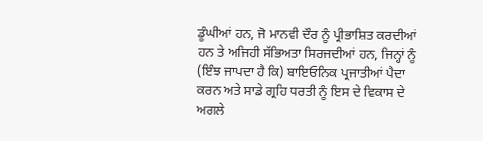ਡੂੰਘੀਆਂ ਹਨ, ਜੋ ਮਾਨਵੀ ਦੌਰ ਨੂੰ ਪ੍ਰੀਭਾਸ਼ਿਤ ਕਰਦੀਆਂ ਹਨ ਤੇ ਅਜਿਹੀ ਸੱਭਿਅਤਾ ਸਿਰਜਦੀਆਂ ਹਨ, ਜਿਨ੍ਹਾਂ ਨੂੰ (ਇੰਝ ਜਾਪਦਾ ਹੈ ਕਿ) ਬਾਇਓਨਿਕ ਪ੍ਰਜਾਤੀਆਂ ਪੈਦਾ ਕਰਨ ਅਤੇ ਸਾਡੇ ਗ੍ਰਹਿ ਧਰਤੀ ਨੂੰ ਇਸ ਦੇ ਵਿਕਾਸ ਦੇ ਅਗਲੇ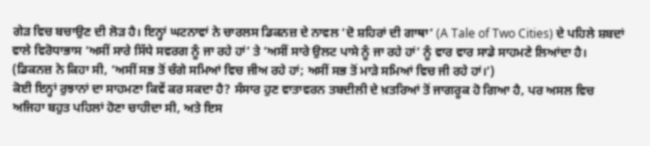ਗੇੜ ਵਿਚ ਬਚਾਉਣ ਦੀ ਲੋੜ ਹੈ। ਇਨ੍ਹਾਂ ਘਟਨਾਵਾਂ ਨੇ ਚਾਰਲਸ ਡਿਕਨਜ਼ ਦੇ ਨਾਵਲ ‘ਦੋ ਸ਼ਹਿਰਾਂ ਦੀ ਗਾਥਾ’ (A Tale of Two Cities) ਦੇ ਪਹਿਲੇ ਸ਼ਬਦਾਂ ਵਾਲੇ ਵਿਰੋਧਾਭਾਸ ‘ਅਸੀਂ ਸਾਰੇ ਸਿੱਧੇ ਸਵਰਗ ਨੂੰ ਜਾ ਰਹੇ ਹਾਂ’ ਤੇ ‘ਅਸੀਂ ਸਾਰੇ ਉਲਟ ਪਾਸੇ ਨੂੰ ਜਾ ਰਹੇ ਹਾਂ’ ਨੂੰ ਵਾਰ ਵਾਰ ਸਾਡੇ ਸਾਹਮਣੇ ਲਿਆਂਦਾ ਹੈ। (ਡਿਕਨਜ਼ ਨੇ ਕਿਹਾ ਸੀ, ‘ਅਸੀਂ ਸਭ ਤੋਂ ਚੰਗੇ ਸਮਿਆਂ ਵਿਚ ਜੀਅ ਰਹੇ ਹਾਂ; ਅਸੀਂ ਸਭ ਤੋਂ ਮਾੜੇ ਸਮਿਆਂ ਵਿਚ ਜੀ ਰਹੇ ਹਾਂ।’)
ਕੋਈ ਇਨ੍ਹਾਂ ਰੁਝਾਨਾਂ ਦਾ ਸਾਹਮਣਾ ਕਿਵੇਂ ਕਰ ਸਕਦਾ ਹੈ? ਸੰਸਾਰ ਹੁਣ ਵਾਤਾਵਰਨ ਤਬਦੀਲੀ ਦੇ ਖ਼ਤਰਿਆਂ ਤੋਂ ਜਾਗਰੂਕ ਹੋ ਗਿਆ ਹੈ, ਪਰ ਅਸਲ ਵਿਚ ਅਜਿਹਾ ਬਹੁਤ ਪਹਿਲਾਂ ਹੋਣਾ ਚਾਹੀਦਾ ਸੀ, ਅਤੇ ਇਸ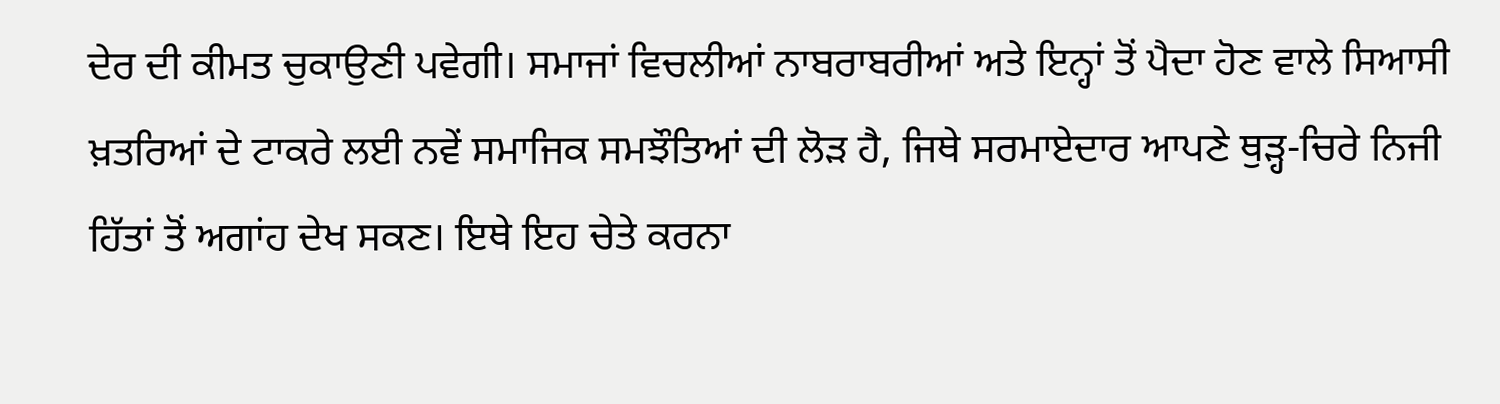ਦੇਰ ਦੀ ਕੀਮਤ ਚੁਕਾਉਣੀ ਪਵੇਗੀ। ਸਮਾਜਾਂ ਵਿਚਲੀਆਂ ਨਾਬਰਾਬਰੀਆਂ ਅਤੇ ਇਨ੍ਹਾਂ ਤੋਂ ਪੈਦਾ ਹੋਣ ਵਾਲੇ ਸਿਆਸੀ ਖ਼ਤਰਿਆਂ ਦੇ ਟਾਕਰੇ ਲਈ ਨਵੇਂ ਸਮਾਜਿਕ ਸਮਝੌਤਿਆਂ ਦੀ ਲੋੜ ਹੈ, ਜਿਥੇ ਸਰਮਾਏਦਾਰ ਆਪਣੇ ਥੁੜ੍ਹ-ਚਿਰੇ ਨਿਜੀ ਹਿੱਤਾਂ ਤੋਂ ਅਗਾਂਹ ਦੇਖ ਸਕਣ। ਇਥੇ ਇਹ ਚੇਤੇ ਕਰਨਾ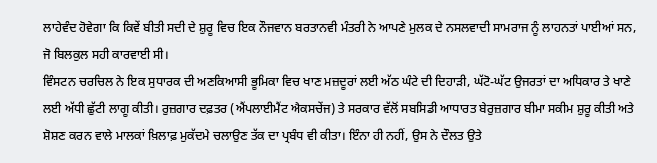ਲਾਹੇਵੰਦ ਹੋਵੇਗਾ ਕਿ ਕਿਵੇਂ ਬੀਤੀ ਸਦੀ ਦੇ ਸ਼ੁਰੂ ਵਿਚ ਇਕ ਨੌਜਵਾਨ ਬਰਤਾਨਵੀ ਮੰਤਰੀ ਨੇ ਆਪਣੇ ਮੁਲਕ ਦੇ ਨਸਲਵਾਦੀ ਸਾਮਰਾਜ ਨੂੰ ਲਾਹਨਤਾਂ ਪਾਈਆਂ ਸਨ, ਜੋ ਬਿਲਕੁਲ ਸਹੀ ਕਾਰਵਾਈ ਸੀ।
ਵਿੰਸਟਨ ਚਰਚਿਲ ਨੇ ਇਕ ਸੁਧਾਰਕ ਦੀ ਅਣਕਿਆਸੀ ਭੂਮਿਕਾ ਵਿਚ ਖਾਣ ਮਜ਼ਦੂਰਾਂ ਲਈ ਅੱਠ ਘੰਟੇ ਦੀ ਦਿਹਾੜੀ, ਘੱਟੋ-ਘੱਟ ਉਜਰਤਾਂ ਦਾ ਅਧਿਕਾਰ ਤੇ ਖਾਣੇ ਲਈ ਅੱਧੀ ਛੁੱਟੀ ਲਾਗੂ ਕੀਤੀ। ਰੁਜ਼ਗਾਰ ਦਫ਼ਤਰ (ਐਂਪਲਾਈਮੈਂਟ ਐਕਸਚੇਂਜ) ਤੇ ਸਰਕਾਰ ਵੱਲੋਂ ਸਬਸਿਡੀ ਆਧਾਰਤ ਬੇਰੁਜ਼ਗਾਰ ਬੀਮਾ ਸਕੀਮ ਸ਼ੁਰੂ ਕੀਤੀ ਅਤੇ ਸ਼ੋਸ਼ਣ ਕਰਨ ਵਾਲੇ ਮਾਲਕਾਂ ਖ਼ਿਲਾਫ਼ ਮੁਕੱਦਮੇ ਚਲਾਉਣ ਤੱਕ ਦਾ ਪ੍ਰਬੰਧ ਵੀ ਕੀਤਾ। ਇੰਨਾ ਹੀ ਨਹੀਂ, ਉਸ ਨੇ ਦੌਲਤ ਉਤੇ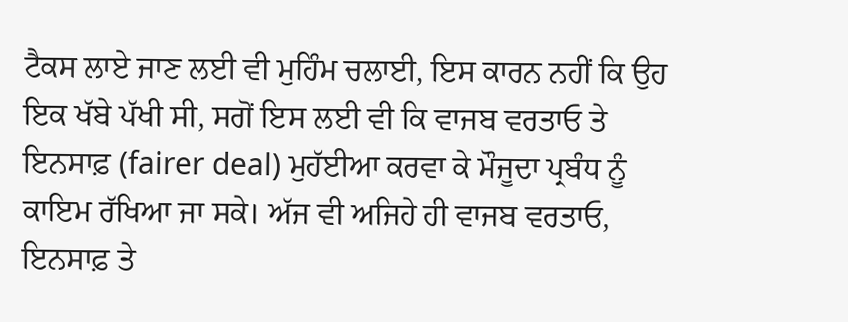ਟੈਕਸ ਲਾਏ ਜਾਣ ਲਈ ਵੀ ਮੁਹਿੰਮ ਚਲਾਈ, ਇਸ ਕਾਰਨ ਨਹੀਂ ਕਿ ਉਹ ਇਕ ਖੱਬੇ ਪੱਖੀ ਸੀ, ਸਗੋਂ ਇਸ ਲਈ ਵੀ ਕਿ ਵਾਜਬ ਵਰਤਾਓ ਤੇ ਇਨਸਾਫ਼ (fairer deal) ਮੁਹੱਈਆ ਕਰਵਾ ਕੇ ਮੌਜੂਦਾ ਪ੍ਰਬੰਧ ਨੂੰ ਕਾਇਮ ਰੱਖਿਆ ਜਾ ਸਕੇ। ਅੱਜ ਵੀ ਅਜਿਹੇ ਹੀ ਵਾਜਬ ਵਰਤਾਓ, ਇਨਸਾਫ਼ ਤੇ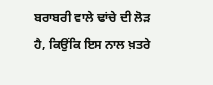ਬਰਾਬਰੀ ਵਾਲੇ ਢਾਂਚੇ ਦੀ ਲੋੜ ਹੈ, ਕਿਉਂਕਿ ਇਸ ਨਾਲ ਖ਼ਤਰੇ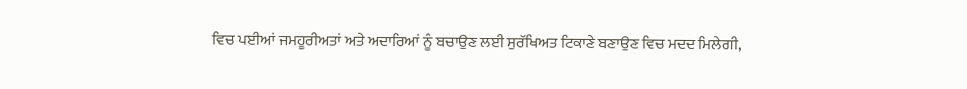ਵਿਚ ਪਈਆਂ ਜਮਹੂਰੀਅਤਾਂ ਅਤੇ ਅਦਾਰਿਆਂ ਨੂੰ ਬਚਾਉਣ ਲਈ ਸੁਰੱਖਿਅਤ ਟਿਕਾਣੇ ਬਣਾਉਣ ਵਿਚ ਮਦਦ ਮਿਲੇਗੀ,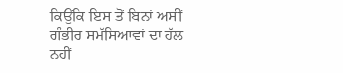ਕਿਉਂਕਿ ਇਸ ਤੋਂ ਬਿਨਾਂ ਅਸੀਂ ਗੰਭੀਰ ਸਮੱਸਿਆਵਾਂ ਦਾ ਹੱਲ ਨਹੀਂ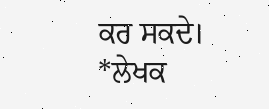ਕਰ ਸਕਦੇ।
*ਲੇਖਕ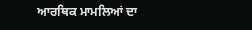ਆਰਥਿਕ ਮਾਮਲਿਆਂ ਦਾ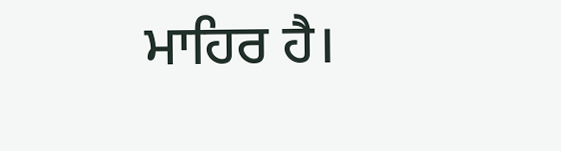ਮਾਹਿਰ ਹੈ।